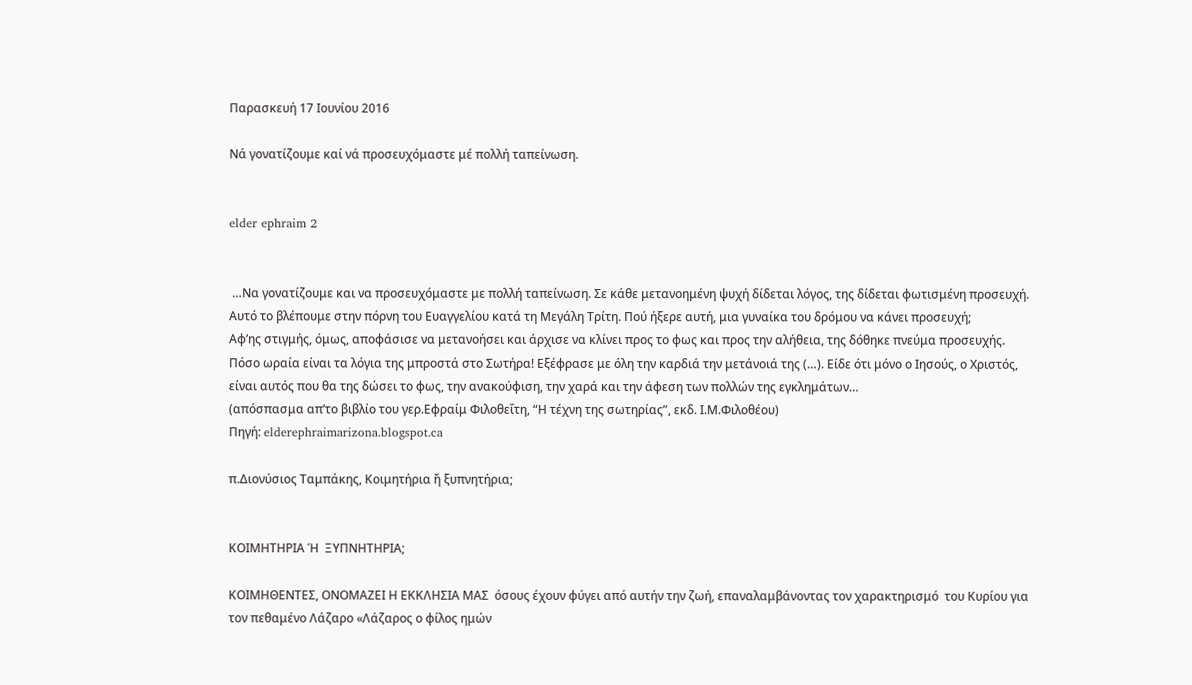Παρασκευή 17 Ιουνίου 2016

Νά γονατίζουμε καί νά προσευχόμαστε μέ πολλή ταπείνωση.


elder ephraim 2


 …Να γονατίζουμε και να προσευχόμαστε με πολλή ταπείνωση. Σε κάθε μετανοημένη ψυχή δίδεται λόγος, της δίδεται φωτισμένη προσευχή. Αυτό το βλέπουμε στην πόρνη του Ευαγγελίου κατά τη Μεγάλη Τρίτη. Πού ήξερε αυτή, μια γυναίκα του δρόμου να κάνει προσευχή;
Αφ’ης στιγμής, όμως, αποφάσισε να μετανοήσει και άρχισε να κλίνει προς το φως και προς την αλήθεια, της δόθηκε πνεύμα προσευχής.
Πόσο ωραία είναι τα λόγια της μπροστά στο Σωτήρα! Εξέφρασε με όλη την καρδιά την μετάνοιά της (…). Είδε ότι μόνο ο Ιησούς, ο Χριστός, είναι αυτός που θα της δώσει το φως, την ανακούφιση, την χαρά και την άφεση των πολλών της εγκλημάτων…
(απόσπασμα απ’το βιβλίο του γερ.Εφραίμ Φιλοθεΐτη, “Η τέχνη της σωτηρίας”, εκδ. Ι.Μ.Φιλοθέου)
Πηγή: elderephraimarizona.blogspot.ca

π.Διονύσιος Ταμπάκης, Κοιμητήρια ἤ ξυπνητήρια;


ΚΟΙΜΗΤΗΡΙΑ Ή  ΞΥΠΝΗΤΗΡΙΑ;

ΚΟΙΜΗΘΕΝΤΕΣ, ΟΝΟΜΑΖΕΙ Η ΕΚΚΛΗΣΙΑ ΜΑΣ  όσους έχουν φύγει από αυτήν την ζωή, επαναλαμβάνοντας τον χαρακτηρισμό  του Κυρίου για τον πεθαμένο Λάζαρο «Λάζαρος ο φίλος ημών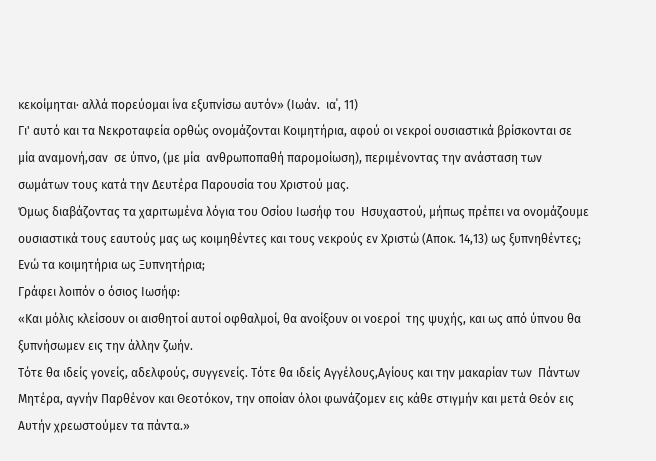κεκοίμηται· αλλά πορεύομαι ίνα εξυπνίσω αυτόν» (Ιωάν.  ια΄, 11)
Γι' αυτό και τα Νεκροταφεία ορθώς ονομάζονται Κοιμητήρια, αφού οι νεκροί ουσιαστικά βρίσκονται σε μία αναμονή,σαν  σε ύπνο, (με μία  ανθρωποπαθή παρομοίωση), περιμένοντας την ανάσταση των σωμάτων τους κατά την Δευτέρα Παρουσία του Χριστού μας.
Όμως διαβάζοντας τα χαριτωμένα λόγια του Οσίου Ιωσήφ του  Ησυχαστού, μήπως πρέπει να ονομάζουμε ουσιαστικά τους εαυτούς μας ως κοιμηθέντες και τους νεκρούς εν Χριστώ (Αποκ. 14,13) ως ξυπνηθέντες; Ενώ τα κοιμητήρια ως Ξυπνητήρια;
Γράφει λοιπόν ο όσιος Ιωσήφ:
«Και μόλις κλείσουν οι αισθητοί αυτοί οφθαλμοί, θα ανοίξουν οι νοεροί  της ψυχής, και ως από ύπνου θα ξυπνήσωμεν εις την άλλην ζωήν.
Τότε θα ιδείς γονείς, αδελφούς, συγγενείς. Τότε θα ιδείς Αγγέλους,Αγίους και την μακαρίαν των  Πάντων Μητέρα, αγνήν Παρθένον και Θεοτόκον, την οποίαν όλοι φωνάζομεν εις κάθε στιγμήν και μετά Θεόν εις Αυτήν χρεωστούμεν τα πάντα.»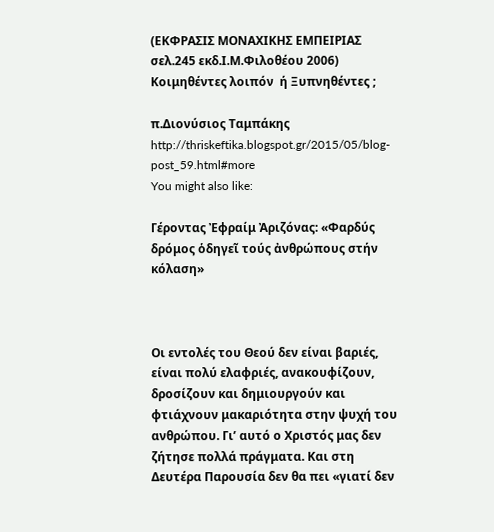(ΕΚΦΡΑΣΙΣ ΜΟΝΑΧΙΚΗΣ ΕΜΠΕΙΡΙΑΣ σελ.245 εκδ.Ι.Μ.Φιλοθέου 2006)
Κοιμηθέντες λοιπόν  ή Ξυπνηθέντες ;

π.Διονύσιος Ταμπάκης
http://thriskeftika.blogspot.gr/2015/05/blog-post_59.html#more
You might also like:

Γέροντας Ἐφραίμ Ἀριζόνας: «Φαρδύς δρόμος ὁδηγεῖ τούς ἀνθρώπους στήν κόλαση»



Οι εντολές του Θεού δεν είναι βαριές, είναι πολύ ελαφριές, ανακουφίζουν, δροσίζουν και δημιουργούν και φτιάχνουν μακαριότητα στην ψυχή του ανθρώπου. Γι’ αυτό ο Χριστός μας δεν ζήτησε πολλά πράγματα. Και στη Δευτέρα Παρουσία δεν θα πει «γιατί δεν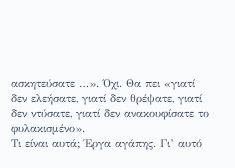ασκητεύσατε …». Όχι. Θα πει «γιατί δεν ελεήσατε, γιατί δεν θρέψατε, γιατί δεν ντύσατε, γιατί δεν ανακουφίσατε το φυλακισμένο».
Τι είναι αυτά; Έργα αγάπης. Γι’ αυτό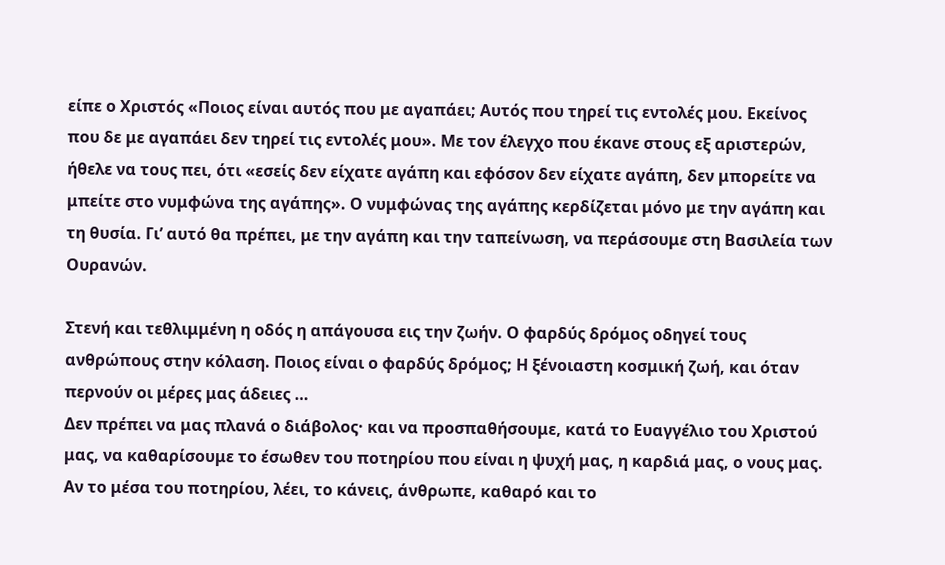είπε ο Χριστός «Ποιος είναι αυτός που με αγαπάει; Αυτός που τηρεί τις εντολές μου. Εκείνος που δε με αγαπάει δεν τηρεί τις εντολές μου». Με τον έλεγχο που έκανε στους εξ αριστερών, ήθελε να τους πει, ότι «εσείς δεν είχατε αγάπη και εφόσον δεν είχατε αγάπη, δεν μπορείτε να μπείτε στο νυμφώνα της αγάπης». Ο νυμφώνας της αγάπης κερδίζεται μόνο με την αγάπη και τη θυσία. Γι’ αυτό θα πρέπει, με την αγάπη και την ταπείνωση, να περάσουμε στη Βασιλεία των Ουρανών.

Στενή και τεθλιμμένη η οδός η απάγουσα εις την ζωήν. Ο φαρδύς δρόμος οδηγεί τους ανθρώπους στην κόλαση. Ποιος είναι ο φαρδύς δρόμος; Η ξένοιαστη κοσμική ζωή, και όταν περνούν οι μέρες μας άδειες …
Δεν πρέπει να μας πλανά ο διάβολος· και να προσπαθήσουμε, κατά το Ευαγγέλιο του Χριστού μας, να καθαρίσουμε το έσωθεν του ποτηρίου που είναι η ψυχή μας, η καρδιά μας, ο νους μας. Αν το μέσα του ποτηρίου, λέει, το κάνεις, άνθρωπε, καθαρό και το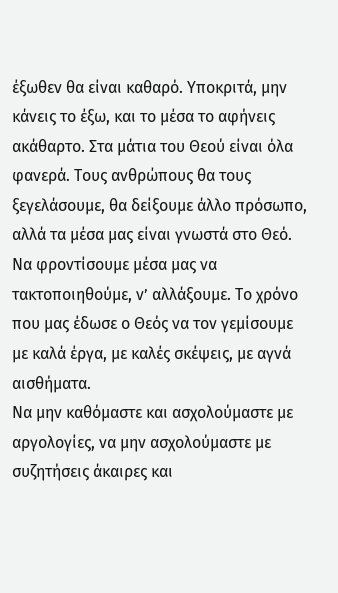έξωθεν θα είναι καθαρό. Υποκριτά, μην κάνεις το έξω, και το μέσα το αφήνεις ακάθαρτο. Στα μάτια του Θεού είναι όλα φανερά. Τους ανθρώπους θα τους ξεγελάσουμε, θα δείξουμε άλλο πρόσωπο, αλλά τα μέσα μας είναι γνωστά στο Θεό. Να φροντίσουμε μέσα μας να τακτοποιηθούμε, ν’ αλλάξουμε. Το χρόνο που μας έδωσε ο Θεός να τον γεμίσουμε με καλά έργα, με καλές σκέψεις, με αγνά αισθήματα.
Να μην καθόμαστε και ασχολούμαστε με αργολογίες, να μην ασχολούμαστε με συζητήσεις άκαιρες και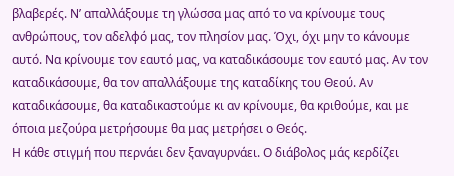βλαβερές. Ν’ απαλλάξουμε τη γλώσσα μας από το να κρίνουμε τους ανθρώπους, τον αδελφό μας, τον πλησίον μας. Όχι, όχι μην το κάνουμε αυτό. Να κρίνουμε τον εαυτό μας, να καταδικάσουμε τον εαυτό μας. Αν τον καταδικάσουμε, θα τον απαλλάξουμε της καταδίκης του Θεού. Αν καταδικάσουμε, θα καταδικαστούμε κι αν κρίνουμε, θα κριθούμε, και με όποια μεζούρα μετρήσουμε θα μας μετρήσει ο Θεός.
Η κάθε στιγμή που περνάει δεν ξαναγυρνάει. Ο διάβολος μάς κερδίζει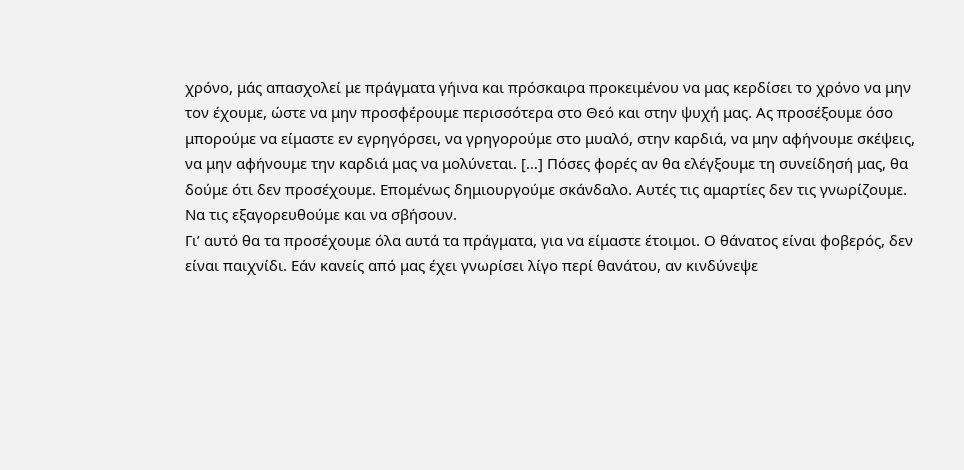χρόνο, μάς απασχολεί με πράγματα γήινα και πρόσκαιρα προκειμένου να μας κερδίσει το χρόνο να μην τον έχουμε, ώστε να μην προσφέρουμε περισσότερα στο Θεό και στην ψυχή μας. Ας προσέξουμε όσο μπορούμε να είμαστε εν εγρηγόρσει, να γρηγορούμε στο μυαλό, στην καρδιά, να μην αφήνουμε σκέψεις, να μην αφήνουμε την καρδιά μας να μολύνεται. […] Πόσες φορές αν θα ελέγξουμε τη συνείδησή μας, θα δούμε ότι δεν προσέχουμε. Επομένως δημιουργούμε σκάνδαλο. Αυτές τις αμαρτίες δεν τις γνωρίζουμε. Να τις εξαγορευθούμε και να σβήσουν.
Γι’ αυτό θα τα προσέχουμε όλα αυτά τα πράγματα, για να είμαστε έτοιμοι. Ο θάνατος είναι φοβερός, δεν είναι παιχνίδι. Εάν κανείς από μας έχει γνωρίσει λίγο περί θανάτου, αν κινδύνεψε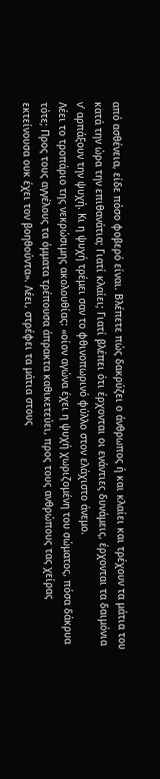από ασθένεια, είδε πόσο φοβερό είναι. Βλέπετε πώς δακρύζει ο άνθρωπος ή και κλαίει και τρέχουν τα μάτια του κατά την ώρα την επιθανάτια; Γιατί κλαίει; Γιατί βλέπει ότι έρχονται οι ενάντιες δυνάμεις, έρχονται τα δαιμόνια ν’ αρπάξουν την ψυχή. Κι η ψυχή τρέμει σαν το φθινοπωρινό φύλλο στον ελάχιστο άνεμο.
Λέει το τροπάριο της νεκρώσιμης ακολουθίας: «οίον αγώνα έχει η ψυχή χωριζομένη του σώματος, πόσα δάκρυα τότε; Προς τους αγγέλους τα όμματα τρέπουσα άπρακτα καθικετεύει, προς τους ανθρώπους τας χείρας εκτείνουσα ουκ έχει τον βοηθούντα». Λέει, στρέφει τα μάτια στους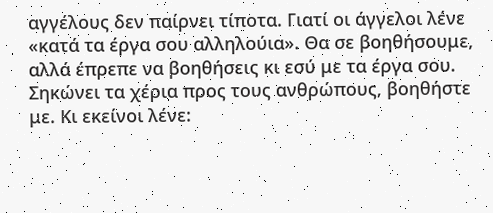αγγέλους δεν παίρνει τίποτα. Γιατί οι άγγελοι λένε «κατά τα έργα σου αλληλούια». Θα σε βοηθήσουμε, αλλά έπρεπε να βοηθήσεις κι εσύ με τα έργα σου. Σηκώνει τα χέρια προς τους ανθρώπους, βοηθήστε με. Κι εκείνοι λένε: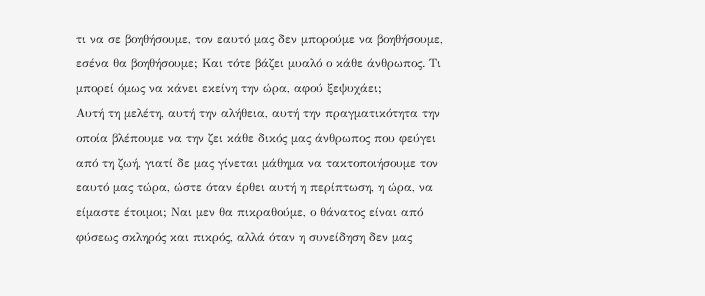τι να σε βοηθήσουμε, τον εαυτό μας δεν μπορούμε να βοηθήσουμε, εσένα θα βοηθήσουμε; Και τότε βάζει μυαλό ο κάθε άνθρωπος. Τι μπορεί όμως να κάνει εκείνη την ώρα, αφού ξεψυχάει;
Αυτή τη μελέτη, αυτή την αλήθεια, αυτή την πραγματικότητα την οποία βλέπουμε να την ζει κάθε δικός μας άνθρωπος που φεύγει από τη ζωή, γιατί δε μας γίνεται μάθημα να τακτοποιήσουμε τον εαυτό μας τώρα, ώστε όταν έρθει αυτή η περίπτωση, η ώρα, να είμαστε έτοιμοι; Ναι μεν θα πικραθούμε, ο θάνατος είναι από φύσεως σκληρός και πικρός, αλλά όταν η συνείδηση δεν μας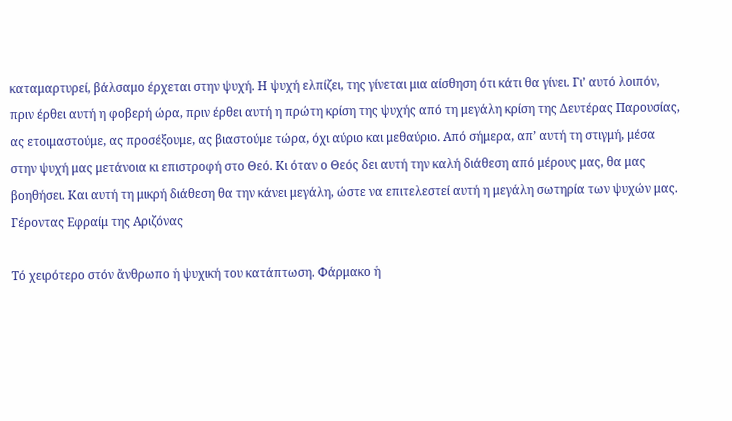καταμαρτυρεί, βάλσαμο έρχεται στην ψυχή. Η ψυχή ελπίζει, της γίνεται μια αίσθηση ότι κάτι θα γίνει. Γι’ αυτό λοιπόν, πριν έρθει αυτή η φοβερή ώρα, πριν έρθει αυτή η πρώτη κρίση της ψυχής από τη μεγάλη κρίση της Δευτέρας Παρουσίας, ας ετοιμαστούμε, ας προσέξουμε, ας βιαστούμε τώρα, όχι αύριο και μεθαύριο. Από σήμερα, απ’ αυτή τη στιγμή, μέσα στην ψυχή μας μετάνοια κι επιστροφή στο Θεό. Κι όταν ο Θεός δει αυτή την καλή διάθεση από μέρους μας, θα μας βοηθήσει. Και αυτή τη μικρή διάθεση θα την κάνει μεγάλη, ώστε να επιτελεστεί αυτή η μεγάλη σωτηρία των ψυχών μας.
Γέροντας Εφραίμ της Αριζόνας

Τό χειρότερο στόν ἄνθρωπο ἡ ψυχική του κατάπτωση. Φάρμακο ἡ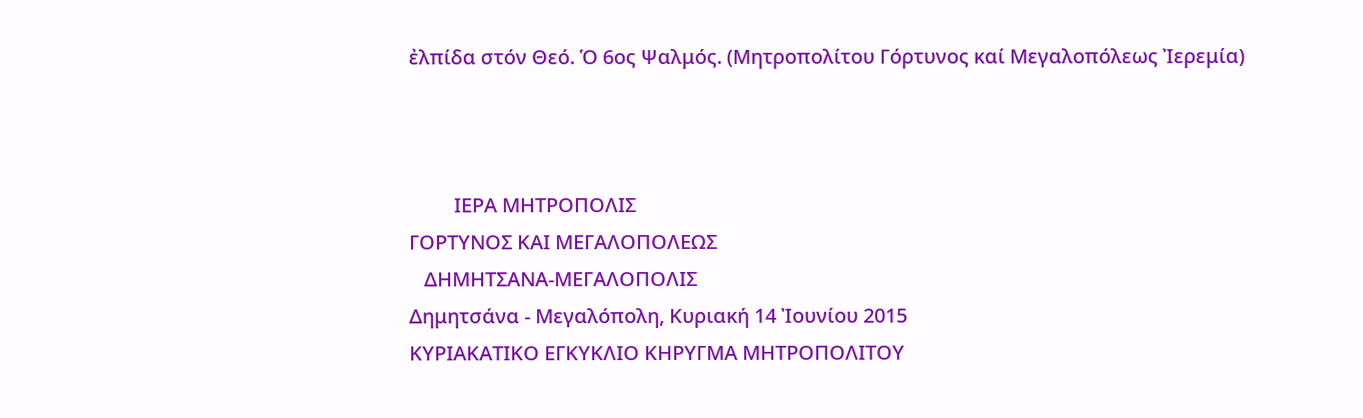ἐλπίδα στόν Θεό. Ὁ 6ος Ψαλμός. (Μητροπολίτου Γόρτυνος καί Μεγαλοπόλεως Ἰερεμία)



         ΙΕΡΑ ΜΗΤΡΟΠΟΛΙΣ
ΓΟΡΤΥΝΟΣ ΚΑΙ ΜΕΓΑΛΟΠΟΛΕΩΣ
   ΔΗΜΗΤΣΑΝΑ-ΜΕΓΑΛΟΠΟΛΙΣ
Δημητσάνα - Μεγαλόπολη, Κυριακή 14 Ἰουνίου 2015
ΚΥΡΙΑΚΑΤΙΚΟ ΕΓΚΥΚΛΙΟ ΚΗΡΥΓΜΑ ΜΗΤΡΟΠΟΛΙΤΟΥ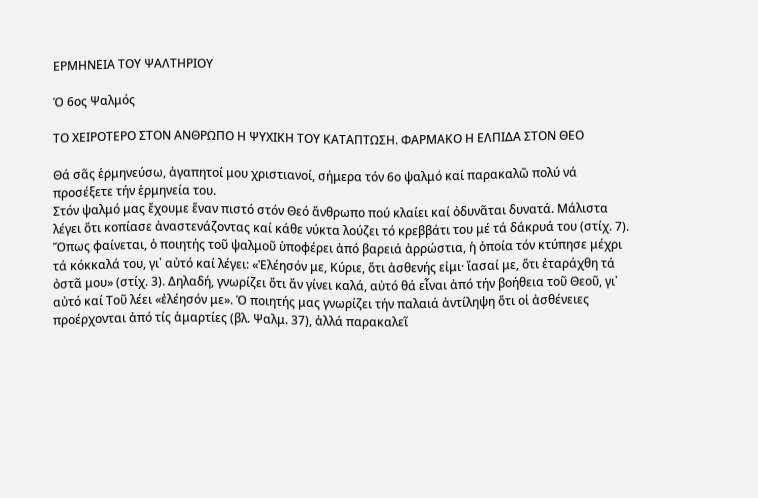ΕΡΜΗΝΕΙΑ ΤΟΥ ΨΑΛΤΗΡΙΟΥ

Ὁ 6ος Ψαλμός

ΤΟ ΧΕΙΡΟΤΕΡΟ ΣΤΟΝ ΑΝΘΡΩΠΟ Η ΨΥΧΙΚΗ ΤΟΥ ΚΑΤΑΠΤΩΣΗ. ΦΑΡΜΑΚΟ Η ΕΛΠΙΔΑ ΣΤΟΝ ΘΕΟ

Θά σᾶς ἑρμηνεύσω, ἀγαπητοί μου χριστιανοί, σήμερα τόν 6ο ψαλμό καί παρακαλῶ πολύ νά προσέξετε τήν ἑρμηνεία του.
Στόν ψαλμό μας ἔχουμε ἕναν πιστό στόν Θεό ἄνθρωπο πού κλαίει καί ὀδυνᾶται δυνατά. Μάλιστα λέγει ὅτι κοπίασε ἀναστενάζοντας καί κάθε νύκτα λούζει τό κρεββάτι του μέ τά δάκρυά του (στίχ. 7).
Ὅπως φαίνεται, ὁ ποιητής τοῦ ψαλμοῦ ὑποφέρει ἀπό βαρειά ἀρρώστια, ἡ ὁποία τόν κτύπησε μέχρι τά κόκκαλά του, γι᾽ αὐτό καί λέγει: «Ἐλέησόν με, Κύριε, ὅτι ἀσθενής εἰμι· ἴασαί με, ὅτι ἐταράχθη τά ὀστᾶ μου» (στίχ. 3). Δηλαδή, γνωρίζει ὅτι ἄν γίνει καλά, αὐτό θά εἶναι ἀπό τήν βοήθεια τοῦ Θεοῦ, γι᾽ αὐτό καί Τοῦ λέει «ἐλέησόν με». Ὁ ποιητής μας γνωρίζει τήν παλαιά ἀντίληψη ὅτι οἱ ἀσθένειες προέρχονται ἀπό τίς ἁμαρτίες (βλ. Ψαλμ. 37), ἀλλά παρακαλεῖ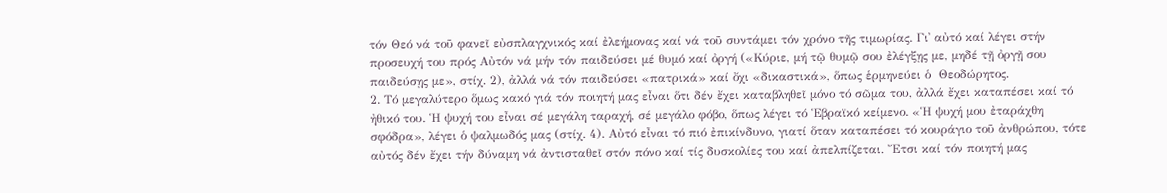τόν Θεό νά τοῦ φανεῖ εὐσπλαγχνικός καί ἐλεήμονας καί νά τοῦ συντάμει τόν χρόνο τῆς τιμωρίας. Γι᾽ αὐτό καί λέγει στήν προσευχή του πρός Αὐτόν νά μήν τόν παιδεύσει μέ θυμό καί ὀργή («Κύριε, μή τῷ θυμῷ σου ἐλέγξῃς με, μηδέ τῇ ὀργῇ σου παιδεύσῃς με», στίχ. 2), ἀλλά νά τόν παιδεύσει «πατρικά» καί ὄχι «δικαστικά», ὅπως ἑρμηνεύει ὁ  Θεοδώρητος.
2. Τό μεγαλύτερο ὅμως κακό γιά τόν ποιητή μας εἶναι ὅτι δέν ἔχει καταβληθεῖ μόνο τό σῶμα του, ἀλλά ἔχει καταπέσει καί τό ἠθικό του. Ἡ ψυχή του εἶναι σέ μεγάλη ταραχή, σέ μεγάλο φόβο, ὅπως λέγει τό Ἑβραϊκό κείμενο. «Ἡ ψυχή μου ἐταράχθη σφόδρα», λέγει ὁ ψαλμωδός μας (στίχ. 4). Αὐτό εἶναι τό πιό ἐπικίνδυνο, γιατί ὅταν καταπέσει τό κουράγιο τοῦ ἀνθρώπου, τότε αὐτός δέν ἔχει τήν δύναμη νά ἀντισταθεῖ στόν πόνο καί τίς δυσκολίες του καί ἀπελπίζεται. Ἔτσι καί τόν ποιητή μας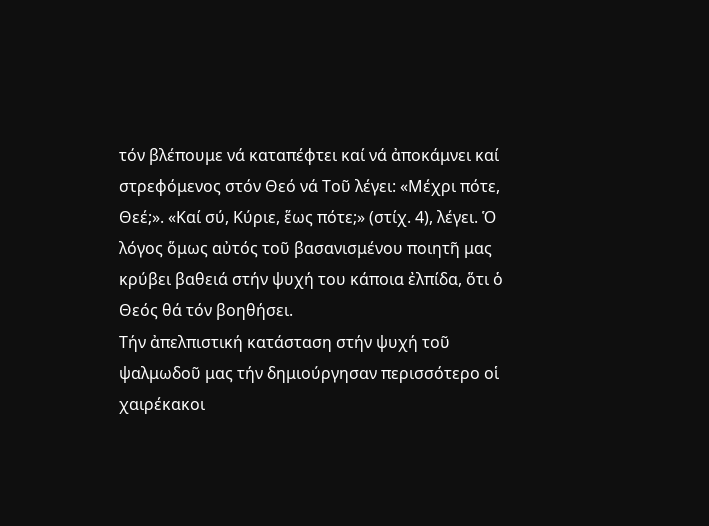τόν βλέπουμε νά καταπέφτει καί νά ἀποκάμνει καί στρεφόμενος στόν Θεό νά Τοῦ λέγει: «Μέχρι πότε, Θεέ;». «Καί σύ, Κύριε, ἕως πότε;» (στίχ. 4), λέγει. Ὁ λόγος ὅμως αὐτός τοῦ βασανισμένου ποιητῆ μας κρύβει βαθειά στήν ψυχή του κάποια ἐλπίδα, ὅτι ὁ Θεός θά τόν βοηθήσει.
Τήν ἀπελπιστική κατάσταση στήν ψυχή τοῦ ψαλμωδοῦ μας τήν δημιούργησαν περισσότερο οἱ χαιρέκακοι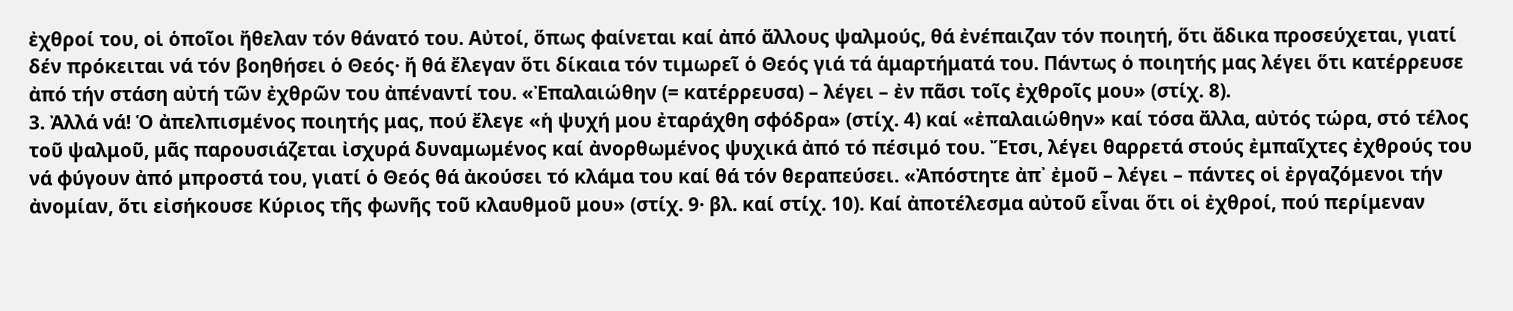ἐχθροί του, οἱ ὁποῖοι ἤθελαν τόν θάνατό του. Αὐτοί, ὅπως φαίνεται καί ἀπό ἄλλους ψαλμούς, θά ἐνέπαιζαν τόν ποιητή, ὅτι ἄδικα προσεύχεται, γιατί δέν πρόκειται νά τόν βοηθήσει ὁ Θεός· ἤ θά ἔλεγαν ὅτι δίκαια τόν τιμωρεῖ ὁ Θεός γιά τά ἁμαρτήματά του. Πάντως ὁ ποιητής μας λέγει ὅτι κατέρρευσε ἀπό τήν στάση αὐτή τῶν ἐχθρῶν του ἀπέναντί του. «Ἐπαλαιώθην (= κατέρρευσα) – λέγει – ἐν πᾶσι τοῖς ἐχθροῖς μου» (στίχ. 8).
3. Ἀλλά νά! Ὁ ἀπελπισμένος ποιητής μας, πού ἔλεγε «ἡ ψυχή μου ἐταράχθη σφόδρα» (στίχ. 4) καί «ἐπαλαιώθην» καί τόσα ἄλλα, αὐτός τώρα, στό τέλος τοῦ ψαλμοῦ, μᾶς παρουσιάζεται ἰσχυρά δυναμωμένος καί ἀνορθωμένος ψυχικά ἀπό τό πέσιμό του. Ἔτσι, λέγει θαρρετά στούς ἐμπαῖχτες ἐχθρούς του νά φύγουν ἀπό μπροστά του, γιατί ὁ Θεός θά ἀκούσει τό κλάμα του καί θά τόν θεραπεύσει. «Ἀπόστητε ἀπ᾽ ἐμοῦ – λέγει – πάντες οἱ ἐργαζόμενοι τήν ἀνομίαν, ὅτι εἰσήκουσε Κύριος τῆς φωνῆς τοῦ κλαυθμοῦ μου» (στίχ. 9· βλ. καί στίχ. 10). Καί ἀποτέλεσμα αὐτοῦ εἶναι ὅτι οἱ ἐχθροί, πού περίμεναν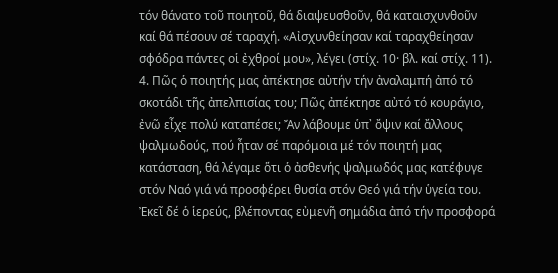τόν θάνατο τοῦ ποιητοῦ, θά διαψευσθοῦν, θά καταισχυνθοῦν καί θά πέσουν σέ ταραχή. «Αἰσχυνθείησαν καί ταραχθείησαν σφόδρα πάντες οἱ ἐχθροί μου», λέγει (στίχ. 10· βλ. καί στίχ. 11).
4. Πῶς ὁ ποιητής μας ἀπέκτησε αὐτήν τήν ἀναλαμπή ἀπό τό σκοτάδι τῆς ἀπελπισίας του; Πῶς ἀπέκτησε αὐτό τό κουράγιο, ἐνῶ εἶχε πολύ καταπέσει; Ἄν λάβουμε ὑπ᾽ ὄψιν καί ἄλλους ψαλμωδούς, πού ἦταν σέ παρόμοια μέ τόν ποιητή μας κατάσταση, θά λέγαμε ὅτι ὁ ἀσθενής ψαλμωδός μας κατέφυγε στόν Ναό γιά νά προσφέρει θυσία στόν Θεό γιά τήν ὑγεία του. Ἐκεῖ δέ ὁ ἱερεύς, βλέποντας εὐμενῆ σημάδια ἀπό τήν προσφορά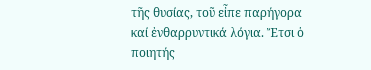τῆς θυσίας, τοῦ εἶπε παρήγορα καί ἐνθαρρυντικά λόγια. Ἔτσι ὁ ποιητής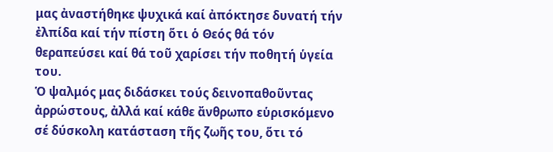μας ἀναστήθηκε ψυχικά καί ἀπόκτησε δυνατή τήν ἐλπίδα καί τήν πίστη ὅτι ὁ Θεός θά τόν θεραπεύσει καί θά τοῦ χαρίσει τήν ποθητή ὑγεία του.
Ὁ ψαλμός μας διδάσκει τούς δεινοπαθοῦντας ἀρρώστους, ἀλλά καί κάθε ἄνθρωπο εὑρισκόμενο σέ δύσκολη κατάσταση τῆς ζωῆς του, ὅτι τό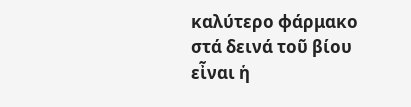καλύτερο φάρμακο στά δεινά τοῦ βίου εἶναι ἡ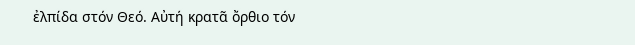ἐλπίδα στόν Θεό. Αὐτή κρατᾶ ὄρθιο τόν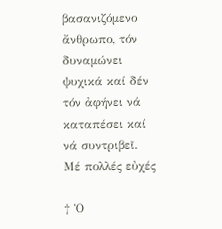βασανιζόμενο ἄνθρωπο, τόν δυναμώνει ψυχικά καί δέν τόν ἀφήνει νά καταπέσει καί νά συντριβεῖ.
Μέ πολλές εὐχές

† Ὁ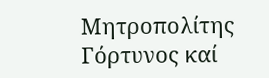Μητροπολίτης Γόρτυνος καί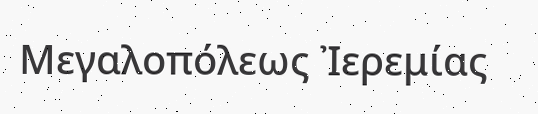Μεγαλοπόλεως Ἰερεμίας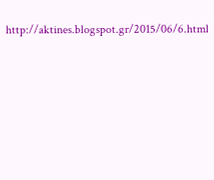http://aktines.blogspot.gr/2015/06/6.html